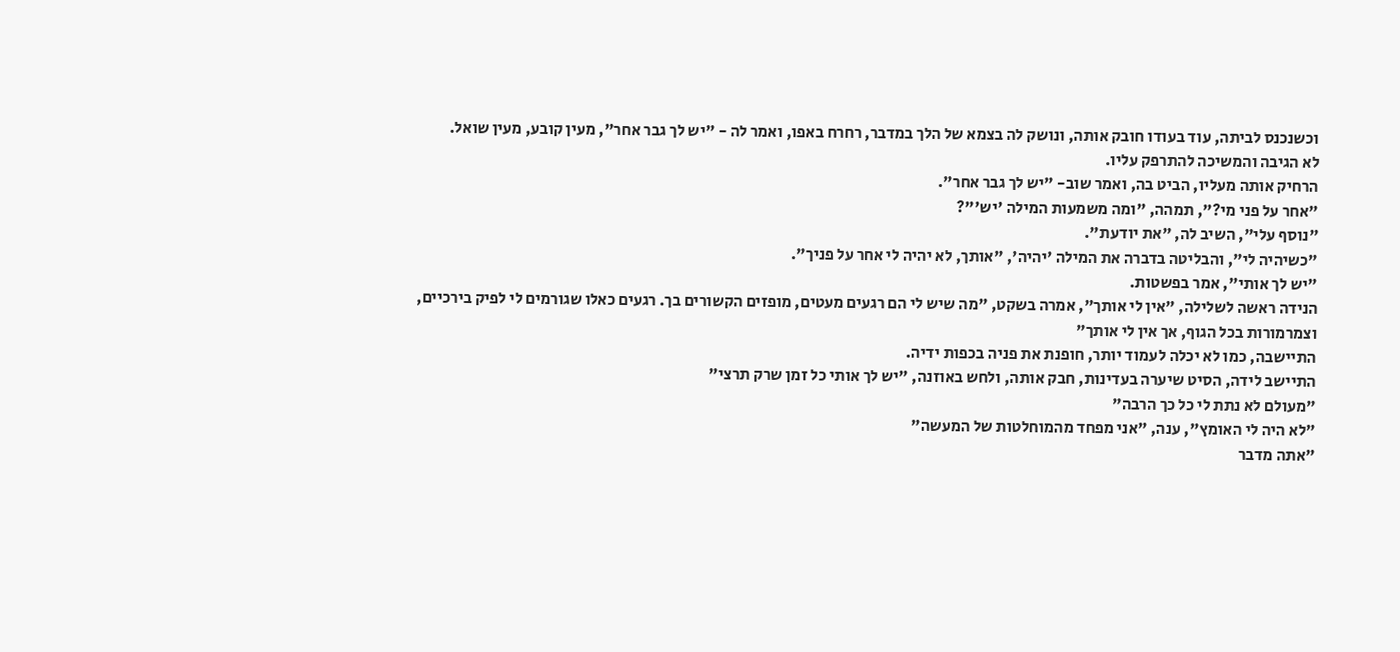וכשנכנס לביתה, עוד בעודו חובק אותה, ונושק לה בצמא של הלך במדבר, רחרח באפו, ואמר לה - "יש לך גבר אחר", מעין קובע, מעין שואל.
לא הגיבה והמשיכה להתרפק עליו.
הרחיק אותה מעליו, הביט בה, ואמר שוב- "יש לך גבר אחר".
"אחר על פני מי?", תמהה, "ומה משמעות המילה 'יש'"?
"נוסף עלי", השיב לה, "את יודעת".
"כשיהיה לי", והבליטה בדברה את המילה 'יהיה', "אותך, לא יהיה לי אחר על פניך".
"יש לך אותי", אמר בפשטות.
הנידה ראשה לשלילה, "אין לי אותך", אמרה בשקט, "מה שיש לי הם רגעים מעטים, מופזים הקשורים בך. רגעים כאלו שגורמים לי לפיק בירכיים, וצמרמורות בכל הגוף, אך אין לי אותך"
התיישבה, כמו לא יכלה לעמוד יותר, חופנת את פניה בכפות ידיה.
התיישב לידה, הסיט שיערה בעדינות, חבק אותה, ולחש באוזנה, "יש לך אותי כל זמן שרק תרצי"
"מעולם לא נתת לי כל כך הרבה"
"לא היה לי האומץ", ענה, "אני מפחד מהמוחלטות של המעשה"
"אתה מדבר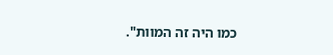כמו היה זה המוות".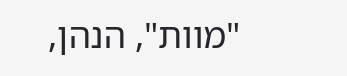"מוות", הנהן,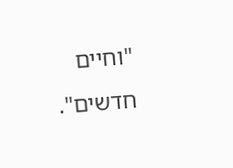"וחיים חדשים".